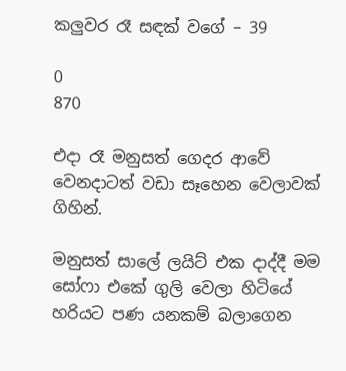කලුවර රෑ සඳක් වගේ – 39

0
870

එදා රෑ මනුසත් ගෙදර ආවේ වෙනදාටත් වඩා සෑහෙන වෙලාවක් ගිහින්.

මනුසත් සාලේ ලයිට් එක දාද්දී මම සෝෆා එකේ ගුලි වෙලා හිටියේ හරියට පණ යනකම් බලාගෙන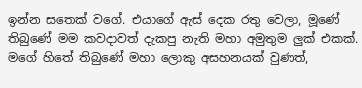ඉන්න සතෙක් වගේ. එයාගේ ඇස් දෙක රතු වෙලා, මූණේ තිබුණේ මම කවදාවත් දැකපු නැති මහා අමුතුම ලුක් එකක්. මගේ හිතේ තිබුණේ මහා ලොකු අසහනයක් වුණත්,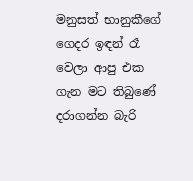මනුසත් භානුකීගේ ගෙදර ඉඳන් රෑ වෙලා ආපු එක ගැන මට තිබුණේ දරාගන්න බැරි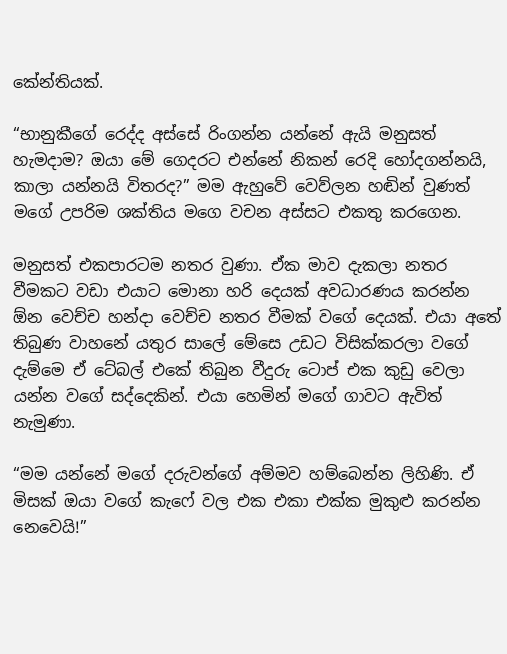කේන්තියක්.

“භානුකීගේ රෙද්ද අස්සේ රිංගන්න යන්නේ ඇයි මනුසත් හැමදාම? ඔයා මේ ගෙදරට එන්නේ නිකන් රෙදි හෝදගන්නයි, කාලා යන්නයි විතරද?” මම ඇහුවේ වෙව්ලන හඬින් වුණත් මගේ උපරිම ශක්තිය මගෙ වචන අස්සට එකතු කරගෙන.

මනුසත් එකපාරටම නතර වුණා. ඒක මාව දැකලා නතර වීමකට වඩා එයාට මොනා හරි දෙයක් අවධාරණය කරන්න ඕන වෙච්ච හන්දා වෙච්ච නතර වීමක් වගේ දෙයක්. එයා අතේ තිබුණ වාහනේ යතුර සාලේ මේසෙ උඩට විසික්කරලා වගේ දැම්මෙ ඒ ටේබල් එකේ තිබුන වීදුරු ටොප් එක කුඩු වෙලා යන්න වගේ සද්දෙකින්. එයා හෙමින් මගේ ගාවට ඇවිත් නැමුණා.

“මම යන්නේ මගේ දරුවන්ගේ අම්මව හම්බෙන්න ලිහිණි. ඒ මිසක් ඔයා වගේ කැෆේ වල එක එකා එක්ක මුකුළු කරන්න නෙවෙයි!”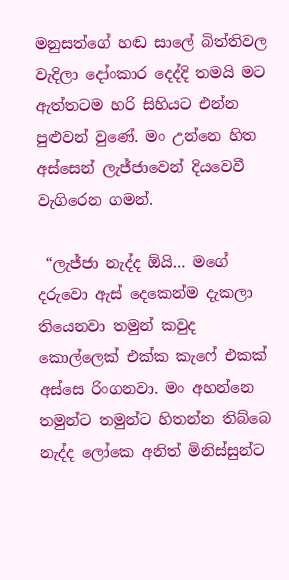මනුසත්ගේ හඬ සාලේ බිත්තිවල වැදිලා දෝංකාර දෙද්දි තමයි මට ඇත්තටම හරි සිහියට එන්න පුළුවන් වුණේ. මං උන්නෙ හිත අස්සෙන් ලැජ්ජාවෙන් දියවෙවී වැගිරෙන ගමන්.

 “ලැජ්ජා නැද්ද ඕයි… මගේ දරුවො ඇස් දෙකෙන්ම දැකලා තියෙනවා තමුන් කවුද කොල්ලෙක් එක්ක කැෆේ එකක් අස්සෙ රිංගනවා. මං අහන්නෙ තමුන්ට තමුන්ට හිතන්න තිබ්බෙ නැද්ද ලෝකෙ අනිත් මිනිස්සුන්ට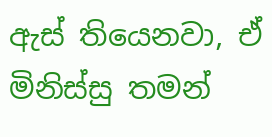ඇස් තියෙනවා, ඒ මිනිස්සු තමන්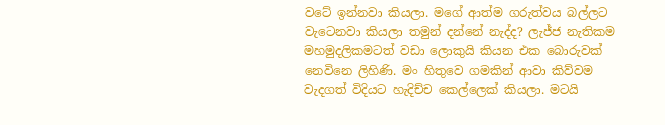වටේ ඉන්නවා කියලා. මගේ ආත්ම ගරුත්වය බල්ලට වැටෙනවා කියලා තමුන් දන්නේ නැද්ද? ලැජ්ජ නැතිකම මහමුදලිකමටත් වඩා ලොකුයි කියන එක බොරුවක් නෙවිනෙ ලිහිණි. මං හිතුවෙ ගමකින් ආවා කිව්වම වැදගත් විදියට හැදිච්ච කෙල්ලෙක් කියලා. මටයි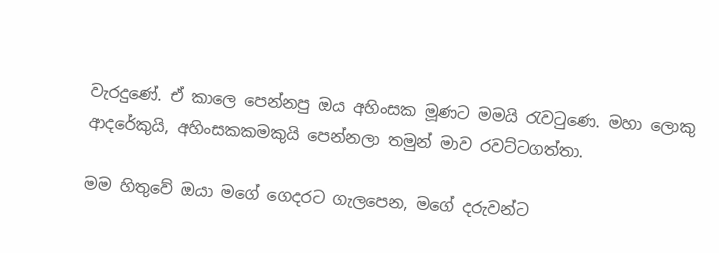වැරදුණේ. ඒ කාලෙ පෙන්නපු ඔය අහිංසක මූණට මමයි රැවටුණෙ. මහා ලොකු ආදරේකුයි, අහිංසකකමකුයි පෙන්නලා තමුන් මාව රවට්ටගත්තා.

මම හිතුවේ ඔයා මගේ ගෙදරට ගැලපෙන, මගේ දරුවන්ට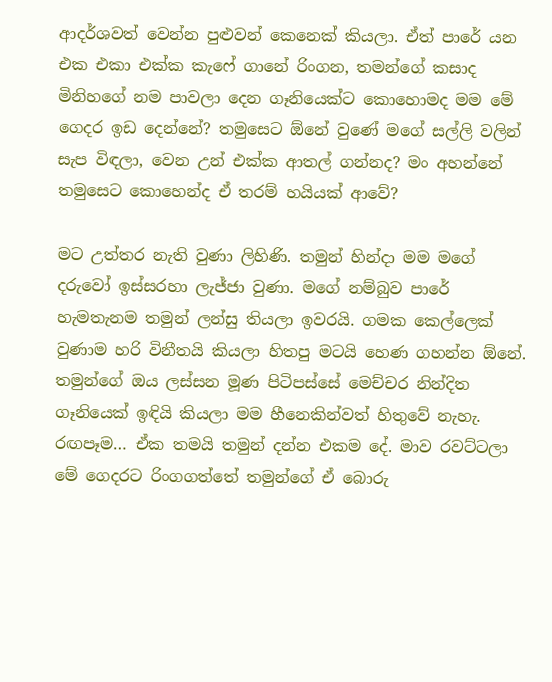ආදර්ශවත් වෙන්න පුළුවන් කෙනෙක් කියලා. ඒත් පාරේ යන එක එකා එක්ක කැෆේ ගානේ රිංගන, තමන්ගේ කසාද මිනිහගේ නම පාවලා දෙන ගෑනියෙක්ට කොහොමද මම මේ ගෙදර ඉඩ දෙන්නේ? තමුසෙට ඕනේ වුණේ මගේ සල්ලි වලින් සැප විඳලා, වෙන උන් එක්ක ආතල් ගන්නද? මං අහන්නේ තමුසෙට කොහෙන්ද ඒ තරම් හයියක් ආවේ?

මට උත්තර නැති වුණා ලිහිණි. තමුන් හින්දා මම මගේ දරුවෝ ඉස්සරහා ලැජ්ජා වුණා. මගේ නම්බුව පාරේ හැමතැනම තමුන් ලන්සු තියලා ඉවරයි. ගමක කෙල්ලෙක් වුණාම හරි විනීතයි කියලා හිතපු මටයි හෙණ ගහන්න ඕනේ. තමුන්ගේ ඔය ලස්සන මූණ පිටිපස්සේ මෙච්චර නින්දිත ගෑනියෙක් ඉඳියි කියලා මම හීනෙකින්වත් හිතුවේ නැහැ. රඟපෑම… ඒක තමයි තමුන් දන්න එකම දේ. මාව රවට්ටලා මේ ගෙදරට රිංගගත්තේ තමුන්ගේ ඒ බොරු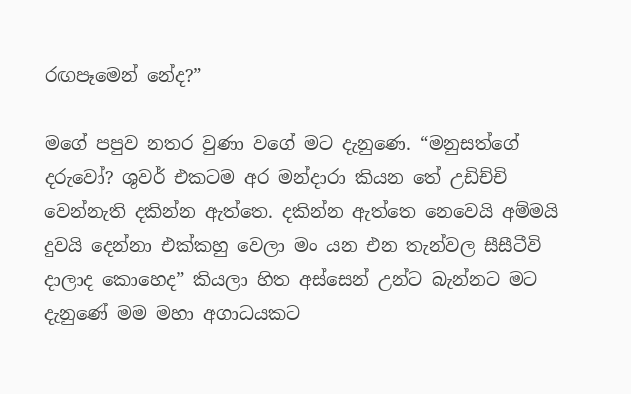රඟපෑමෙන් නේද?”

මගේ පපුව නතර වුණා වගේ මට දැනුණෙ. “මනුසත්ගේ දරුවෝ? ශුවර් එකටම අර මන්දාරා කියන තේ උඩිච්චි වෙන්නැති දකින්න ඇත්තෙ. දකින්න ඇත්තෙ නෙවෙයි අම්මයි දුවයි දෙන්නා එක්කහු වෙලා මං යන එන තැන්වල සීසීටීවි දාලාද කොහෙද” කියලා හිත අස්සෙන් උන්ට බැන්නට මට දැනුණේ මම මහා අගාධයකට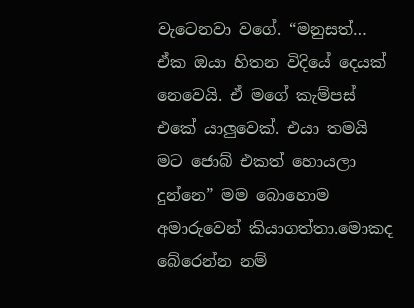වැටෙනවා වගේ. “මනුසත්… ඒක ඔයා හිතන විදියේ දෙයක් නෙවෙයි. ඒ මගේ කැම්පස් එකේ යාලුවෙක්. එයා තමයි මට ජොබ් එකත් හොයලා දුන්නෙ” මම බොහොම අමාරුවෙන් කියාගත්තා.මොකද බේරෙන්න නම්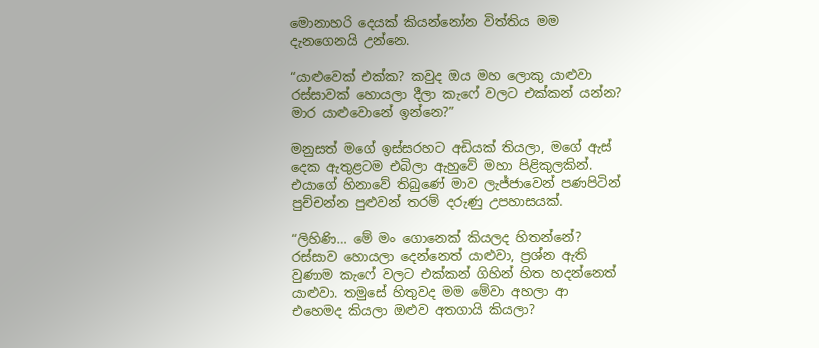මොනාහරි දෙයක් කියන්නෝන විත්තිය මම දැනගෙනයි උන්නෙ.

“යාළුවෙක් එක්ක? කවුද ඔය මහ ලොකු යාළුවා රස්සාවක් හොයලා දීලා කැෆේ වලට එක්කන් යන්න? මාර යාළුවොනේ ඉන්නෙ?”

මනුසත් මගේ ඉස්සරහට අඩියක් තියලා, මගේ ඇස් දෙක ඇතුළටම එබිලා ඇහුවේ මහා පිළිකුලකින්. එයාගේ හිනාවේ තිබුණේ මාව ලැජ්ජාවෙන් පණපිටින් පුච්චන්න පුළුවන් තරම් දරුණු උපහාසයක්.

“ලිහිණි… මේ මං ගොනෙක් කියලද හිතන්නේ? රස්සාව හොයලා දෙන්නෙත් යාළුවා, ප්‍රශ්න ඇති වුණාම කැෆේ වලට එක්කන් ගිහින් හිත හදන්නෙත් යාළුවා. තමුසේ හිතුවද මම මේවා අහලා ආ එහෙමද කියලා ඔළුව අතගායි කියලා?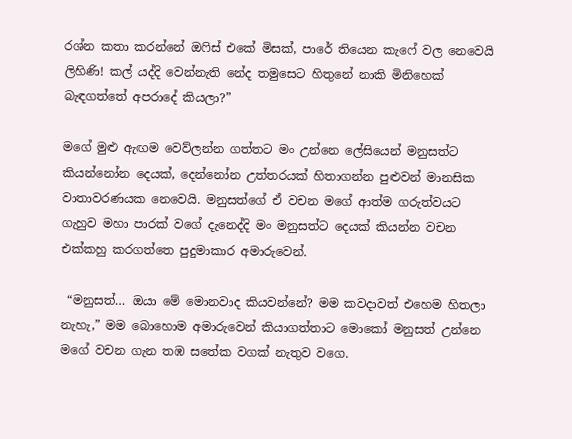රශ්න කතා කරන්නේ ඔෆිස් එකේ මිසක්, පාරේ තියෙන කැෆේ වල නෙවෙයි ලිහිණි! කල් යද්දි වෙන්නැති නේද තමුසෙට හිතුනේ නාකි මිනිහෙක් බැඳගත්තේ අපරාදේ කියලා?”

මගේ මුළු ඇඟම වෙව්ලන්න ගත්තට මං උන්නෙ ලේසියෙන් මනුසත්ට කියන්නෝන දෙයක්, දෙන්නෝන උත්තරයක් හිතාගන්න පුළුවන් මානසික වාතාවරණයක නෙවෙයි. මනුසත්ගේ ඒ වචන මගේ ආත්ම ගරුත්වයට ගැහුව මහා පාරක් වගේ දැනෙද්දි මං මනුසත්ට දෙයක් කියන්න වචන එක්කහු කරගත්තෙ පුදුමාකාර අමාරුවෙන්.

 “මනුසත්… ඔයා මේ මොනවාද කියවන්නේ? මම කවදාවත් එහෙම හිතලා නැහැ,” මම බොහොම අමාරුවෙන් කියාගත්තාට මොකෝ මනුසත් උන්නෙ මගේ වචන ගැන තඹ සතේක වගක් නැතුව වගෙ.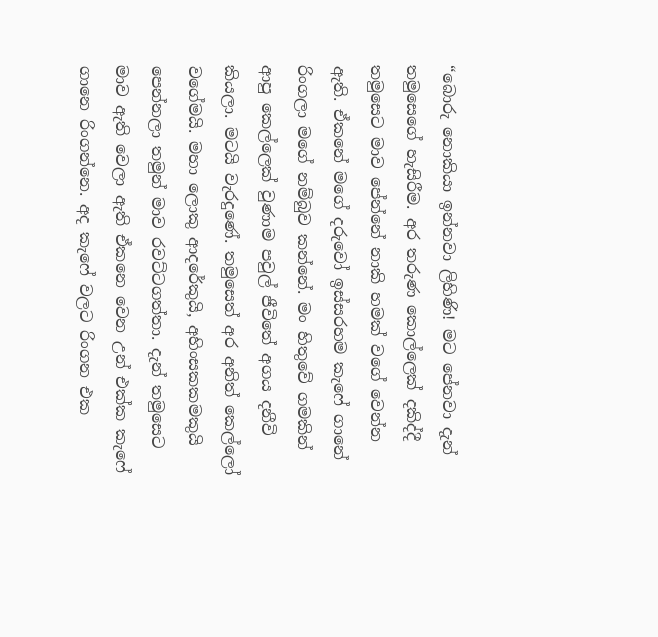“බොරු නොකියා ඉන්නවා ලිහිණි! මට පේනවා දැන් තමුසෙගේ හැසිරීම. අර තරුණ කොල්ලෙක් දකිද්දී තමුසෙට මාව පේන්නේ නාකි හමක් වගේ වෙන්න ඇති. ඒකනේ මගේ දරුවෝ ඉස්සරහම කැෆේ ගානේ රිංගලා මගේ නම්බුව කන්නේ. මං හිතුවේ ගමකින් ආපු කෙල්ලෙක් වුණාම පවුල් ජීවිතේ අගය දනීවි කියලා. මටයි වැරදුණේ. තමුසෙත් අර අනිත් කෙල්ලෝ වගේමයි. මහා ලොකු ආදරේකුයි, අහිංසකකමකුයි පෙන්නලා තමුන් මාව රවට්ටගත්තා. දැන් තමුසෙට මාව ඇති වෙලා ඇති ඒකනෙ වෙන උන් එක්ක කැෆේ ගානෙ රිංගන්නෙ. අද කැෆේ වලට රිංගන එක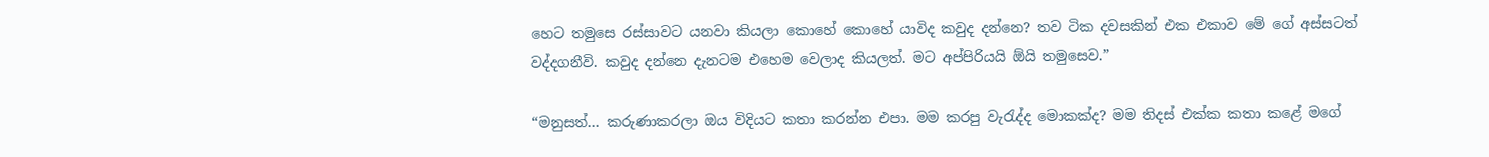හෙට තමුසෙ රස්සාවට යනවා කියලා කොහේ කොහේ යාවිද කවුද දන්නෙ? තව ටික දවසකින් එක එකාව මේ ගේ අස්සටත් වද්දගනීවි. කවුද දන්නෙ දැනටම එහෙම වෙලාද කියලත්. මට අප්පිරියයි ඕයි තමුසෙව.”

“මනුසත්… කරුණාකරලා ඔය විදියට කතා කරන්න එපා. මම කරපු වැරැද්ද මොකක්ද? මම තිදස් එක්ක කතා කළේ මගේ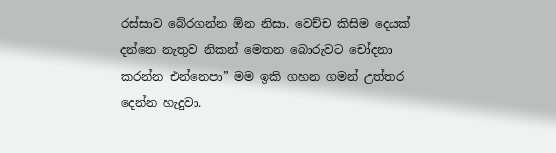රස්සාව බේරගන්න ඕන නිසා. වෙච්ච කිසිම දෙයක් දන්නෙ නැතුව නිකන් මෙතන බොරුවට චෝදනා කරන්න එන්නෙපා” මම ඉකි ගහන ගමන් උත්තර දෙන්න හැදුවා.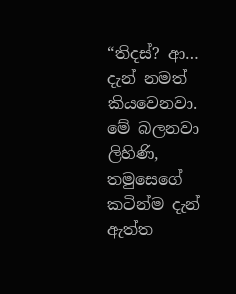“තිදස්? ආ… දැන් නමත් කියවෙනවා. මේ බලනවා ලිහිණි, තමුසෙගේ කටින්ම දැන් ඇත්ත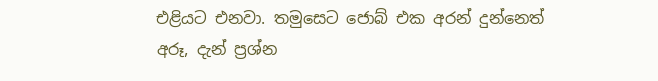එළියට එනවා. තමුසෙට ජොබ් එක අරන් දුන්නෙත් අරූ, දැන් ප්‍රශ්න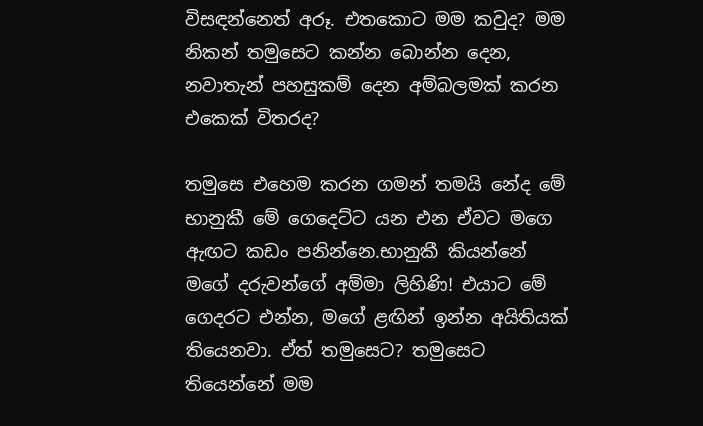විසඳන්නෙත් අරූ. එතකොට මම කවුද? මම නිකන් තමුසෙට කන්න බොන්න දෙන, නවාතැන් පහසුකම් දෙන අම්බලමක් කරන එකෙක් විතරද?

තමුසෙ එහෙම කරන ගමන් තමයි නේද මේ භානුකී මේ ගෙදෙට්ට යන එන ඒවට මගෙ ඇඟට කඩං පනින්නෙ.භානුකී කියන්නේ මගේ දරුවන්ගේ අම්මා ලිහිණි! එයාට මේ ගෙදරට එන්න, මගේ ළඟින් ඉන්න අයිතියක් තියෙනවා. ඒත් තමුසෙට? තමුසෙට තියෙන්නේ මම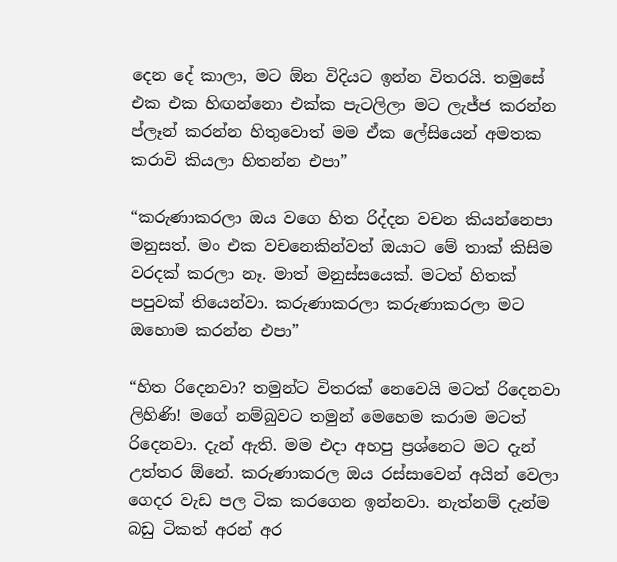දෙන දේ කාලා, මට ඕන විදියට ඉන්න විතරයි. තමුසේ එක එක හිඟන්නො එක්ක පැටලිලා මට ලැජ්ජ කරන්න ප්ලෑන් කරන්න හිතුවොත් මම ඒක ලේසියෙන් අමතක කරාවි කියලා හිතන්න එපා”

“කරුණාකරලා ඔය වගෙ හිත රිද්දන වචන කියන්නෙපා මනුසත්. මං එක වචනෙකින්වත් ඔයාට මේ තාක් කිසිම වරදක් කරලා නෑ. මාත් මනුස්සයෙක්. මටත් හිතක් පපුවක් තියෙන්වා. කරුණාකරලා කරුණාකරලා මට ඔහොම කරන්න එපා”

“හිත රිදෙනවා? තමුන්ට විතරක් නෙවෙයි මටත් රිදෙනවා ලිහිණි! මගේ නම්බුවට තමුන් මෙහෙම කරාම මටත් රිදෙනවා. දැන් ඇති. මම එදා අහපු ප්‍රශ්නෙට මට දැන් උත්තර ඕනේ. කරුණාකරල ඔය රස්සාවෙන් අයින් වෙලා ගෙදර වැඩ පල ටික කරගෙන ඉන්නවා. නැත්නම් දැන්ම බඩු ටිකත් අරන් අර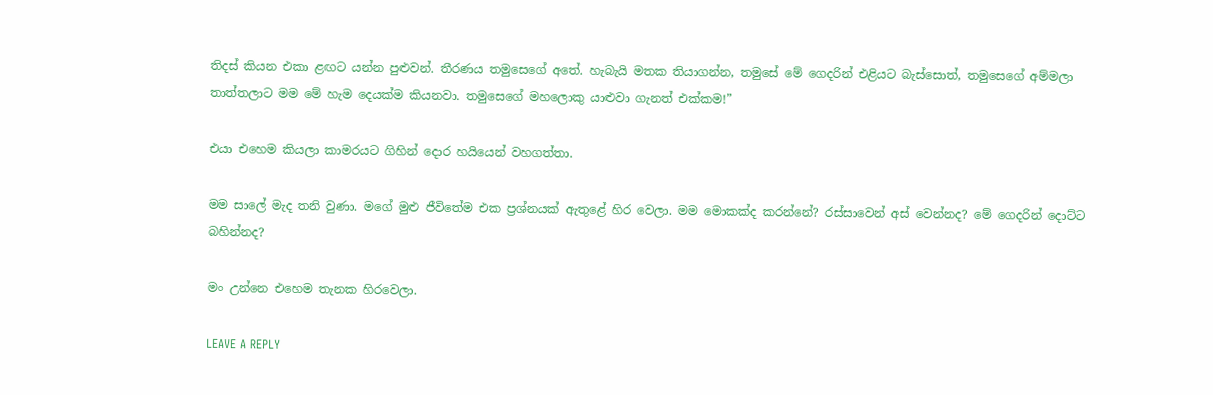තිදස් කියන එකා ළඟට යන්න පුළුවන්. තීරණය තමුසෙගේ අතේ. හැබැයි මතක තියාගන්න, තමුසේ මේ ගෙදරින් එළියට බැස්සොත්, තමුසෙගේ අම්මලා තාත්තලාට මම මේ හැම දෙයක්ම කියනවා. තමුසෙගේ මහලොකු යාළුවා ගැනත් එක්කම!”

එයා එහෙම කියලා කාමරයට ගිහින් දොර හයියෙන් වහගත්තා.

මම සාලේ මැද තනි වුණා. මගේ මුළු ජීවිතේම එක ප්‍රශ්නයක් ඇතුළේ හිර වෙලා. මම මොකක්ද කරන්නේ? රස්සාවෙන් අස් වෙන්නද? මේ ගෙදරින් දොට්ට බහින්නද?

මං උන්නෙ එහෙම තැනක හිරවෙලා.

LEAVE A REPLY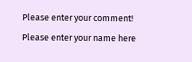Please enter your comment!
Please enter your name here